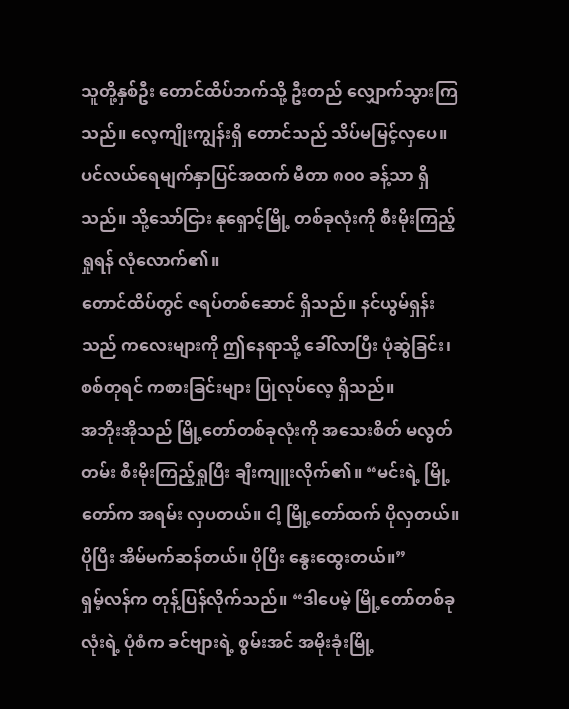သူတို့နှစ်ဦး တောင်ထိပ်ဘက်သို့ ဦးတည် လျှောက်သွားကြသည်။ လေ့ကျိုးကျွန်းရှိ တောင်သည် သိပ်မမြင့်လှပေ။ ပင်လယ်ရေမျက်နှာပြင်အထက် မီတာ ၈၀၀ ခန့်သာ ရှိသည်။ သို့သော်ငြား နုရှောင့်မြို့ တစ်ခုလုံးကို စီးမိုးကြည့်ရှုရန် လုံလောက်၏။
တောင်ထိပ်တွင် ဇရပ်တစ်ဆောင် ရှိသည်။ နင်ယွမ်ရှန်းသည် ကလေးများကို ဤနေရာသို့ ခေါ်လာပြီး ပုံဆွဲခြင်း၊ စစ်တုရင် ကစားခြင်းများ ပြုလုပ်လေ့ ရှိသည်။
အဘိုးအိုသည် မြို့တော်တစ်ခုလုံးကို အသေးစိတ် မလွတ်တမ်း စီးမိုးကြည့်ရှုပြီး ချီးကျူးလိုက်၏။ “မင်းရဲ့ မြို့တော်က အရမ်း လှပတယ်။ ငါ့ မြို့တော်ထက် ပိုလှတယ်။ ပိုပြီး အိမ်မက်ဆန်တယ်။ ပိုပြီး နွေးထွေးတယ်။”
ရှမ့်လန်က တုန့်ပြန်လိုက်သည်။ “ဒါပေမဲ့ မြို့တော်တစ်ခုလုံးရဲ့ ပုံစံက ခင်ဗျားရဲ့ စွမ်းအင် အမိုးခုံးမြို့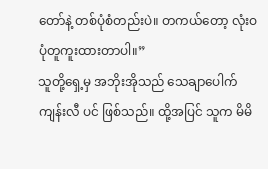တော်နဲ့ တစ်ပုံစံတည်းပဲ။ တကယ်တော့ လုံးဝ ပုံတူကူးထားတာပါ။”
သူတို့ရှေ့မှ အဘိုးအိုသည် သေချာပေါက် ကျန်းလီ ပင် ဖြစ်သည်။ ထို့အပြင် သူက မိမိ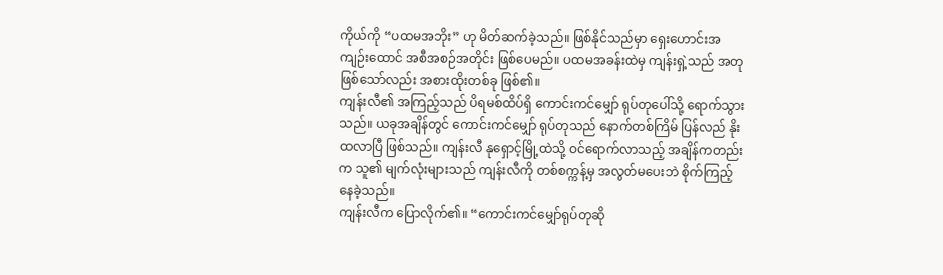ကိုယ်ကို “ပထမအဘိုး” ဟု မိတ်ဆက်ခဲ့သည်။ ဖြစ်နိုင်သည်မှာ ရှေးဟောင်းအကျဉ်းထောင် အစီအစဉ်အတိုင်း ဖြစ်ပေမည်။ ပထမအခန်းထဲမှ ကျန်းရှဲ့သည် အတုဖြစ်သော်လည်း အစားထိုးတစ်ခု ဖြစ်၏။
ကျန်းလီ၏ အကြည့်သည် ပိရမစ်ထိပ်ရှိ ကောင်းကင်မျှော် ရုပ်တုပေါ်သို့ ရောက်သွားသည်။ ယခုအချိန်တွင် ကောင်းကင်မျှော် ရုပ်တုသည် နောက်တစ်ကြိမ် ပြန်လည် နိုးထလာပြီ ဖြစ်သည်။ ကျန်းလီ နုရှောင့်မြို့ထဲသို့ ဝင်ရောက်လာသည့် အချိန်ကတည်းက သူ၏ မျက်လုံးများသည် ကျန်းလီကို တစ်စက္ကန့်မှ အလွတ်မပေးဘဲ စိုက်ကြည့်နေခဲ့သည်။
ကျန်းလီက ပြောလိုက်၏။ “ကောင်းကင်မျှော်ရုပ်တုဆို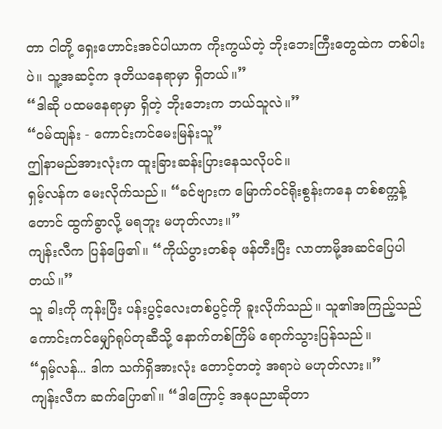တာ ငါတို့ ရှေးဟောင်းအင်ပါယာက ကိုးကွယ်တဲ့ ဘိုးဘေးကြီးတွေထဲက တစ်ပါးပဲ။ သူ့အဆင့်က ဒုတိယနေရာမှာ ရှိတယ်။”
“ဒါဆို ပထမနေရာမှာ ရှိတဲ့ ဘိုးဘေးက ဘယ်သူလဲ။”
“ဝမ်ထျန်း - ကောင်းကင်မေးမြန်းသူ”
ဤနာမည်အားလုံးက ထူးခြားဆန်းပြားနေသလိုပင်။
ရှမ့်လန်က မေးလိုက်သည်။ “ခင်ဗျားက မြောက်ဝင်ရိုးစွန်းကနေ တစ်စက္ကန့်တောင် ထွက်ခွာလို့ မရဘူး မဟုတ်လား။”
ကျန်းလီက ပြန်ဖြေ၏။ “ကိုယ်ပွားတစ်ခု ဖန်တီးပြီး လာတာမို့အဆင်ပြေပါတယ်။”
သူ ခါးကို ကုန်းပြီး ပန်းပွင့်လေးတစ်ပွင့်ကို ခူးလိုက်သည်။ သူ၏အကြည့်သည် ကောင်းကင်မျှော်ရုပ်တုဆီသို့ နောက်တစ်ကြိမ် ရောက်သွားပြန်သည်။
“ရှမ့်လန်... ဒါက သက်ရှိအားလုံး တောင့်တတဲ့ အရာပဲ မဟုတ်လား။”
ကျန်းလီက ဆက်ပြော၏။ “ဒါကြောင့် အနုပညာဆိုတာ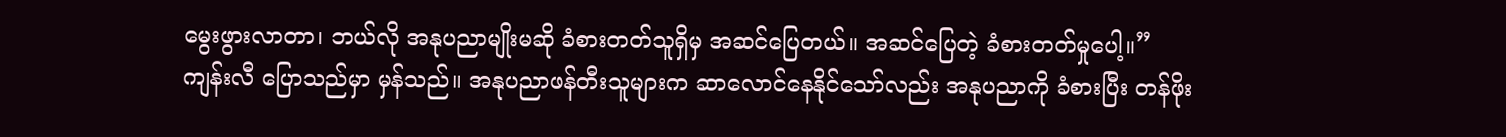မွေးဖွားလာတာ၊ ဘယ်လို အနုပညာမျိုးမဆို ခံစားတတ်သူရှိမှ အဆင်ပြေတယ်။ အဆင်ပြေတဲ့ ခံစားတတ်မှုပေါ့။”
ကျန်းလီ ပြောသည်မှာ မှန်သည်။ အနုပညာဖန်တီးသူများက ဆာလောင်နေနိုင်သော်လည်း အနုပညာကို ခံစားပြီး တန်ဖိုး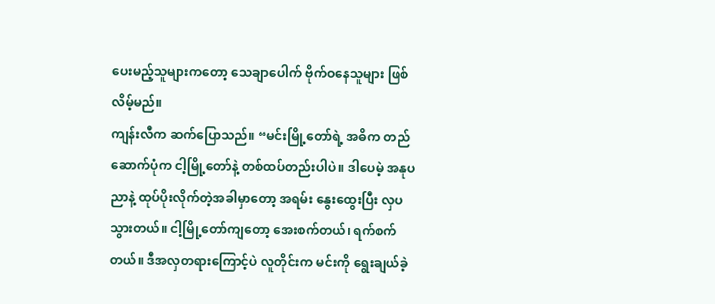ပေးမည့်သူများကတော့ သေချာပေါက် ဗိုက်ဝနေသူများ ဖြစ်လိမ့်မည်။
ကျန်းလီက ဆက်ပြောသည်။ “မင်းမြို့တော်ရဲ့ အဓိက တည်ဆောက်ပုံက ငါ့မြို့တော်နဲ့ တစ်ထပ်တည်းပါပဲ။ ဒါပေမဲ့ အနုပညာနဲ့ ထုပ်ပိုးလိုက်တဲ့အခါမှာတော့ အရမ်း နွေးထွေးပြီး လှပသွားတယ်။ ငါ့မြို့တော်ကျတော့ အေးစက်တယ်၊ ရက်စက်တယ်။ ဒီအလှတရားကြောင့်ပဲ လူတိုင်းက မင်းကို ရွေးချယ်ခဲ့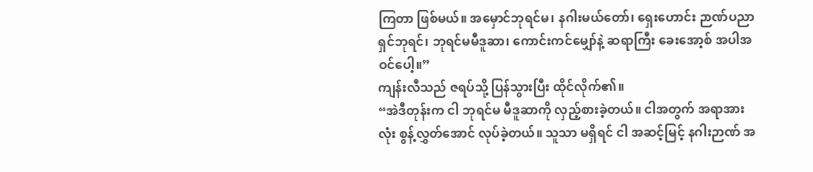ကြတာ ဖြစ်မယ်။ အမှောင်ဘုရင်မ၊ နဂါးမယ်တော်၊ ရှေးဟောင်း ဉာဏ်ပညာရှင်ဘုရင်၊ ဘုရင်မမီဒူဆာ၊ ကောင်းကင်မျှော်နဲ့ ဆရာကြီး ခေးအော့စ် အပါအဝင်ပေါ့။”
ကျန်းလီသည် ဇရပ်သို့ ပြန်သွားပြီး ထိုင်လိုက်၏။
“အဲဒီတုန်းက ငါ ဘုရင်မ မီဒူဆာကို လှည့်စားခဲ့တယ်။ ငါအတွက် အရာအားလုံး စွန့်လွှတ်အောင် လုပ်ခဲ့တယ်။ သူသာ မရှိရင် ငါ အဆင့်မြင့် နဂါးဉာဏ် အ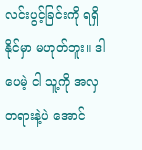လင်းပွင့်ခြင်းကို ရရှိနိုင်မှာ မဟုတ်ဘူး။ ဒါပေမဲ့ ငါ သူ့ကို အလှတရားနဲ့ပဲ အောင်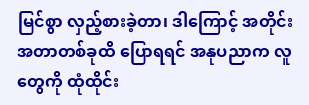မြင်စွာ လှည့်စားခဲ့တာ၊ ဒါကြောင့် အတိုင်းအတာတစ်ခုထိ ပြောရရင် အနုပညာက လူတွေကို ထုံထိုင်း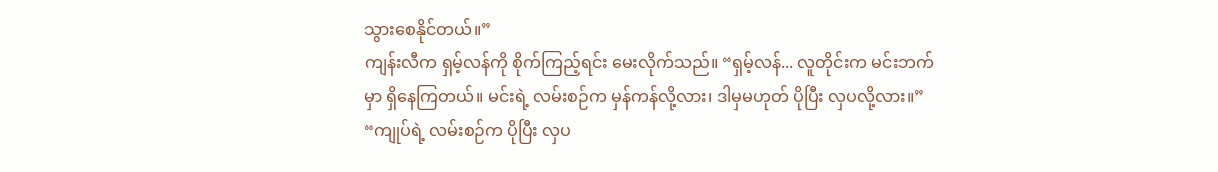သွားစေနိုင်တယ်။”
ကျန်းလီက ရှမ့်လန်ကို စိုက်ကြည့်ရင်း မေးလိုက်သည်။ “ရှမ့်လန်... လူတိုင်းက မင်းဘက်မှာ ရှိနေကြတယ်။ မင်းရဲ့ လမ်းစဉ်က မှန်ကန်လို့လား၊ ဒါမှမဟုတ် ပိုပြီး လှပလို့လား။”
“ကျုပ်ရဲ့ လမ်းစဉ်က ပိုပြီး လှပ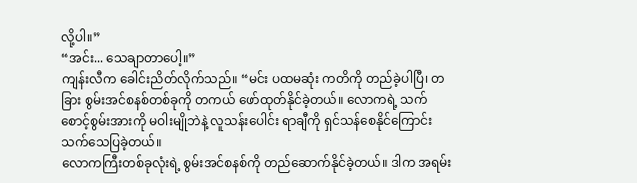လို့ပါ။”
“အင်း... သေချာတာပေါ့။”
ကျန်းလီက ခေါင်းညိတ်လိုက်သည်။ “မင်း ပထမဆုံး ကတိကို တည်ခဲ့ပါပြီ၊ တခြား စွမ်းအင်စနစ်တစ်ခုကို တကယ် ဖော်ထုတ်နိုင်ခဲ့တယ်။ လောကရဲ့ သက်စောင့်စွမ်းအားကို မဝါးမျိုဘဲနဲ့ လူသန်းပေါင်း ရာချီကို ရှင်သန်စေနိုင်ကြောင်း သက်သေပြခဲ့တယ်။
လောကကြီးတစ်ခုလုံးရဲ့ စွမ်းအင်စနစ်ကို တည်ဆောက်နိုင်ခဲ့တယ်။ ဒါက အရမ်း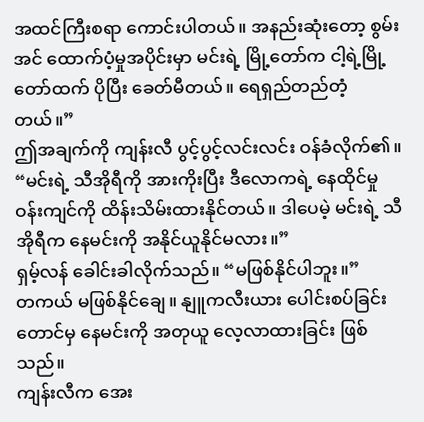အထင်ကြီးစရာ ကောင်းပါတယ်။ အနည်းဆုံးတော့ စွမ်းအင် ထောက်ပံ့မှုအပိုင်းမှာ မင်းရဲ့ မြို့တော်က ငါ့ရဲ့မြို့တော်ထက် ပိုပြီး ခေတ်မီတယ်။ ရေရှည်တည်တံ့တယ်။”
ဤအချက်ကို ကျန်းလီ ပွင့်ပွင့်လင်းလင်း ဝန်ခံလိုက်၏။ “မင်းရဲ့ သီအိုရီကို အားကိုးပြီး ဒီလောကရဲ့ နေထိုင်မှု ဝန်းကျင်ကို ထိန်းသိမ်းထားနိုင်တယ်။ ဒါပေမဲ့ မင်းရဲ့ သီအိုရီက နေမင်းကို အနိုင်ယူနိုင်မလား။”
ရှမ့်လန် ခေါင်းခါလိုက်သည်။ “မဖြစ်နိုင်ပါဘူး။”
တကယ် မဖြစ်နိုင်ချေ။ နျူကလီးယား ပေါင်းစပ်ခြင်းတောင်မှ နေမင်းကို အတုယူ လေ့လာထားခြင်း ဖြစ်သည်။
ကျန်းလီက အေး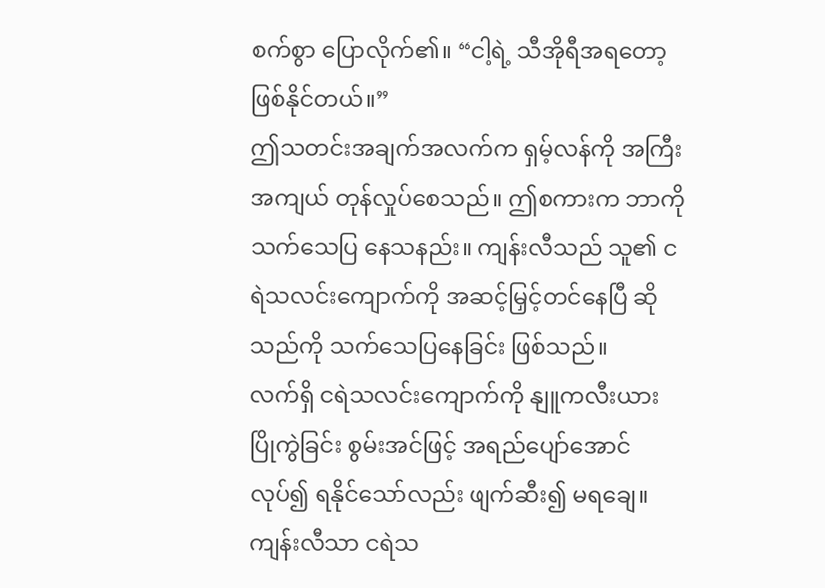စက်စွာ ပြောလိုက်၏။ “ငါ့ရဲ့ သီအိုရီအရတော့ ဖြစ်နိုင်တယ်။”
ဤသတင်းအချက်အလက်က ရှမ့်လန်ကို အကြီးအကျယ် တုန်လှုပ်စေသည်။ ဤစကားက ဘာကို သက်သေပြ နေသနည်း။ ကျန်းလီသည် သူ၏ ငရဲသလင်းကျောက်ကို အဆင့်မြှင့်တင်နေပြီ ဆိုသည်ကို သက်သေပြနေခြင်း ဖြစ်သည်။
လက်ရှိ ငရဲသလင်းကျောက်ကို နျူကလီးယား ပြိုကွဲခြင်း စွမ်းအင်ဖြင့် အရည်ပျော်အောင် လုပ်၍ ရနိုင်သော်လည်း ဖျက်ဆီး၍ မရချေ။ ကျန်းလီသာ ငရဲသ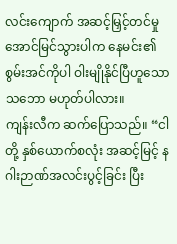လင်းကျောက် အဆင့်မြှင့်တင်မှု အောင်မြင်သွားပါက နေမင်း၏ စွမ်းအင်ကိုပါ ဝါးမျိုနိုင်ပြီဟူသော သဘော မဟုတ်ပါလား။
ကျန်းလီက ဆက်ပြောသည်။ “ငါတို့ နှစ်ယောက်စလုံး အဆင့်မြင့် နဂါးဉာဏ်အလင်းပွင့်ခြင်း ပြီး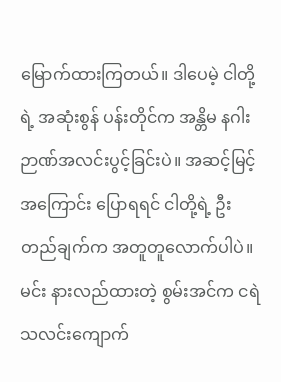မြောက်ထားကြတယ်။ ဒါပေမဲ့ ငါတို့ရဲ့ အဆုံးစွန် ပန်းတိုင်က အန္တိမ နဂါးဉာဏ်အလင်းပွင့်ခြင်းပဲ။ အဆင့်မြင့်အကြောင်း ပြောရရင် ငါတို့ရဲ့ ဦးတည်ချက်က အတူတူလောက်ပါပဲ။ မင်း နားလည်ထားတဲ့ စွမ်းအင်က ငရဲသလင်းကျောက်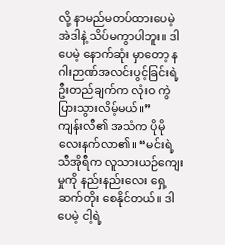လို့ နာမည်မတပ်ထားပေမဲ့ အဲဒါနဲ့ သိပ်မကွာပါဘူး။ ဒါပေမဲ့ နောက်ဆုံး မှာတော့ နဂါးဉာဏ်အလင်းပွင့်ခြင်းရဲ့ ဦးတည်ချက်က လုံးဝ ကွဲပြားသွားလိမ့်မယ်။”
ကျန်းလီ၏ အသံက ပိုမို လေးနက်လာ၏။ “မင်းရဲ့ သီအိုရီက လူသားယဉ်ကျေးမှုကို နည်းနည်းလေး ရှေ့ဆက်တိုး စေနိုင်တယ်။ ဒါပေမဲ့ ငါ့ရဲ့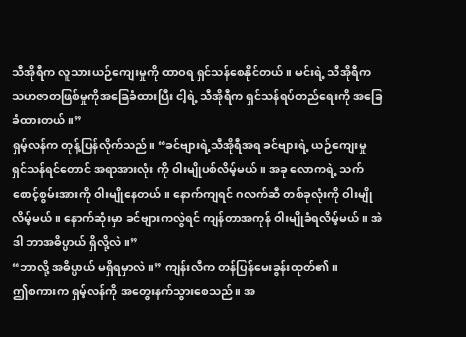သီအိုရီက လူသားယဉ်ကျေးမှုကို ထာဝရ ရှင်သန်စေနိုင်တယ်။ မင်းရဲ့ သီအိုရီက သဟဇာတဖြစ်မှုကိုအခြေခံထားပြီး ငါ့ရဲ့ သီအိုရီက ရှင်သန်ရပ်တည်ရေးကို အခြေခံထားတယ်။”
ရှမ့်လန်က တုန့်ပြန်လိုက်သည်။ “ခင်ဗျားရဲ့သီအိုရီအရ ခင်ဗျားရဲ့ ယဉ်ကျေးမှု ရှင်သန်ရင်တောင် အရာအားလုံး ကို ဝါးမျိုပစ်လိမ့်မယ်။ အခု လောကရဲ့ သက်စောင့်စွမ်းအားကို ဝါးမျိုနေတယ်။ နောက်ကျရင် ဂလက်ဆီ တစ်ခုလုံးကို ဝါးမျိုလိမ့်မယ်။ နောက်ဆုံးမှာ ခင်ဗျားကလွဲရင် ကျန်တာအကုန် ဝါးမျိုခံရလိမ့်မယ်။ အဲဒါ ဘာအဓိပ္ပာယ် ရှိလို့လဲ။”
“ဘာလို့ အဓိပ္ပာယ် မရှိရမှာလဲ။” ကျန်းလီက တန်ပြန်မေးခွန်းထုတ်၏။
ဤစကားက ရှမ့်လန်ကို အတွေးနက်သွားစေသည်။ အ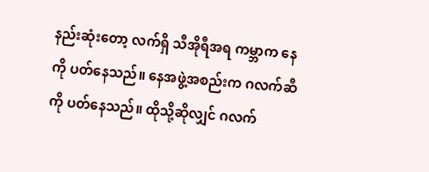နည်းဆုံးတော့ လက်ရှိ သီအိုရီအရ ကမ္ဘာက နေကို ပတ်နေသည်။ နေအဖွဲ့အစည်းက ဂလက်ဆီကို ပတ်နေသည်။ ထိုသို့ဆိုလျှင် ဂလက်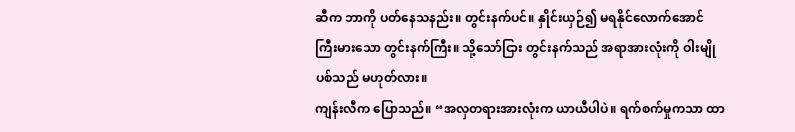ဆီက ဘာကို ပတ်နေသနည်း။ တွင်းနက်ပင်။ နှိုင်းယှဉ်၍ မရနိုင်လောက်အောင် ကြီးမားသော တွင်းနက်ကြီး။ သို့သော်ငြား တွင်းနက်သည် အရာအားလုံးကို ဝါးမျိုပစ်သည် မဟုတ်လား။
ကျန်းလီက ပြောသည်။ “အလှတရားအားလုံးက ယာယီပါပဲ။ ရက်စက်မှုကသာ ထာ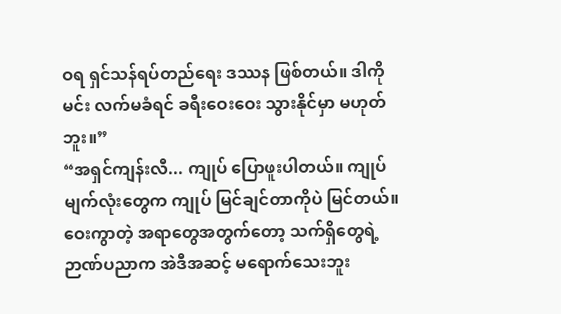ဝရ ရှင်သန်ရပ်တည်ရေး ဒဿန ဖြစ်တယ်။ ဒါကို မင်း လက်မခံရင် ခရီးဝေးဝေး သွားနိုင်မှာ မဟုတ်ဘူး။”
“အရှင်ကျန်းလီ... ကျုပ် ပြောဖူးပါတယ်။ ကျုပ် မျက်လုံးတွေက ကျုပ် မြင်ချင်တာကိုပဲ မြင်တယ်။ ဝေးကွာတဲ့ အရာတွေအတွက်တော့ သက်ရှိတွေရဲ့ ဉာဏ်ပညာက အဲဒီအဆင့် မရောက်သေးဘူး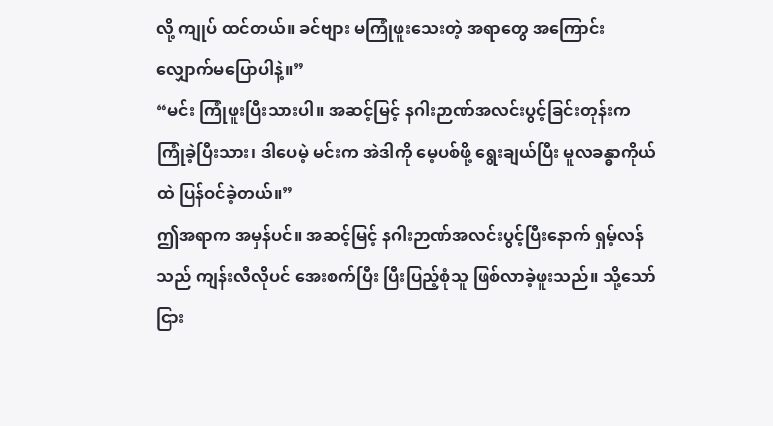လို့ ကျုပ် ထင်တယ်။ ခင်ဗျား မကြုံဖူးသေးတဲ့ အရာတွေ အကြောင်း လျှောက်မပြောပါနဲ့။”
“မင်း ကြုံဖူးပြီးသားပါ။ အဆင့်မြင့် နဂါးဉာဏ်အလင်းပွင့်ခြင်းတုန်းက ကြုံခဲ့ပြီးသား၊ ဒါပေမဲ့ မင်းက အဲဒါကို မေ့ပစ်ဖို့ ရွေးချယ်ပြီး မူလခန္ဓာကိုယ်ထဲ ပြန်ဝင်ခဲ့တယ်။”
ဤအရာက အမှန်ပင်။ အဆင့်မြင့် နဂါးဉာဏ်အလင်းပွင့်ပြီးနောက် ရှမ့်လန်သည် ကျန်းလီလိုပင် အေးစက်ပြီး ပြီးပြည့်စုံသူ ဖြစ်လာခဲ့ဖူးသည်။ သို့သော်ငြား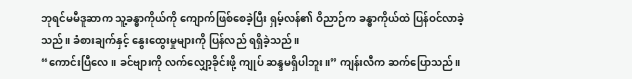ဘုရင်မမီဒူဆာက သူ့ခန္ဓာကိုယ်ကို ကျောက်ဖြစ်စေခဲ့ပြီး ရှမ့်လန်၏ ဝိညာဉ်က ခန္ဓာကိုယ်ထဲ ပြန်ဝင်လာခဲ့သည်။ ခံစားချက်နှင့် နွေးထွေးမှုများကို ပြန်လည် ရရှိခဲ့သည်။
“ကောင်းပြီလေ။ ခင်ဗျားကို လက်လျှော့ခိုင်းဖို့ ကျုပ် ဆန္ဒမရှိပါဘူး။” ကျန်းလီက ဆက်ပြောသည်။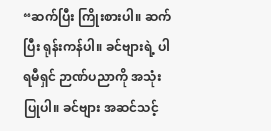“ဆက်ပြီး ကြိုးစားပါ။ ဆက်ပြီး ရုန်းကန်ပါ။ ခင်ဗျားရဲ့ ပါရမီရှင် ဉာဏ်ပညာကို အသုံးပြုပါ။ ခင်ဗျား အဆင်သင့်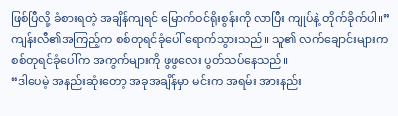ဖြစ်ပြီလို့ ခံစားရတဲ့ အချိန်ကျရင် မြောက်ဝင်ရိုးစွန်းကို လာပြီး ကျုပ်နဲ့ တိုက်ခိုက်ပါ။”
ကျန်းလီ၏အကြည့်က စစ်တုရင်ခုံပေါ် ရောက်သွားသည်။ သူ၏ လက်ချောင်းများက စစ်တုရင်ခုံပေါ်က အကွက်များကို ဖွဖွလေး ပွတ်သပ်နေသည်။
“ဒါပေမဲ့ အနည်းဆုံးတော့ အခုအချိန်မှာ မင်းက အရမ်း အားနည်း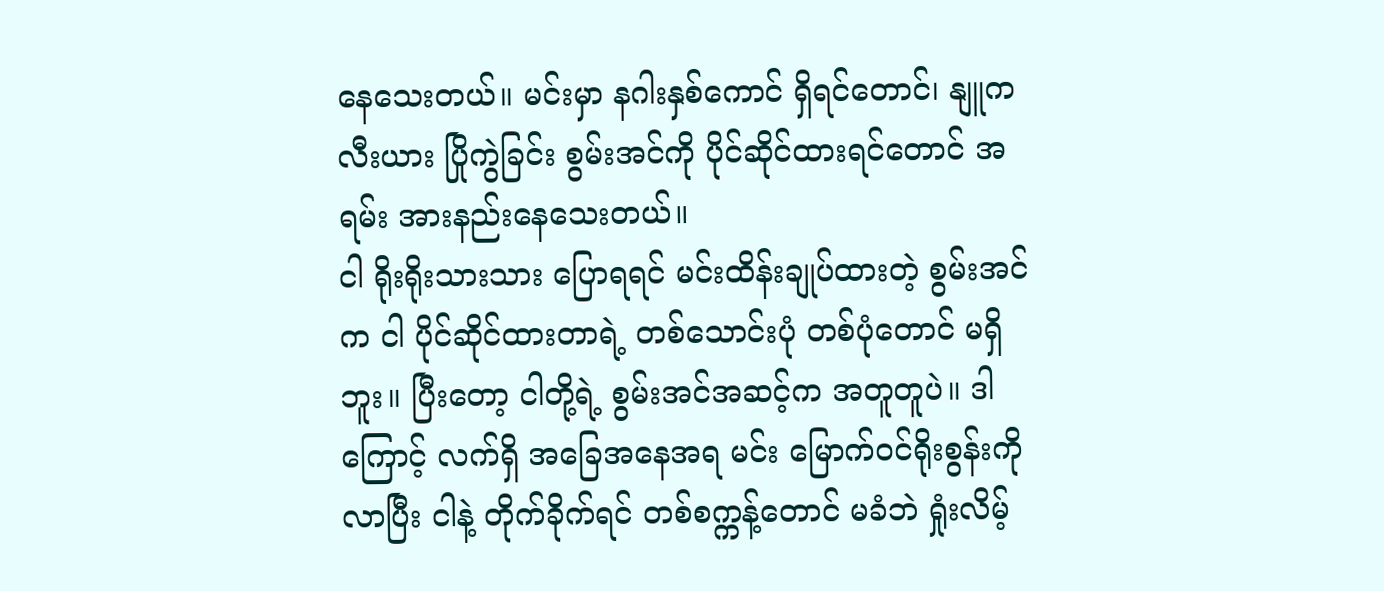နေသေးတယ်။ မင်းမှာ နဂါးနှစ်ကောင် ရှိရင်တောင်၊ နျူကလီးယား ပြိုကွဲခြင်း စွမ်းအင်ကို ပိုင်ဆိုင်ထားရင်တောင် အရမ်း အားနည်းနေသေးတယ်။
ငါ ရိုးရိုးသားသား ပြောရရင် မင်းထိန်းချုပ်ထားတဲ့ စွမ်းအင်က ငါ ပိုင်ဆိုင်ထားတာရဲ့ တစ်သောင်းပုံ တစ်ပုံတောင် မရှိဘူး။ ပြီးတော့ ငါတို့ရဲ့ စွမ်းအင်အဆင့်က အတူတူပဲ။ ဒါကြောင့် လက်ရှိ အခြေအနေအရ မင်း မြောက်ဝင်ရိုးစွန်းကို လာပြီး ငါနဲ့ တိုက်ခိုက်ရင် တစ်စက္ကန့်တောင် မခံဘဲ ရှုံးလိမ့်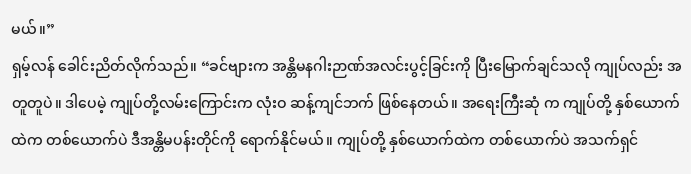မယ်။”
ရှမ့်လန် ခေါင်းညိတ်လိုက်သည်။ “ခင်ဗျားက အန္တိမနဂါးဉာဏ်အလင်းပွင့်ခြင်းကို ပြီးမြောက်ချင်သလို ကျုပ်လည်း အတူတူပဲ။ ဒါပေမဲ့ ကျုပ်တို့လမ်းကြောင်းက လုံးဝ ဆန့်ကျင်ဘက် ဖြစ်နေတယ်။ အရေးကြီးဆုံ က ကျုပ်တို့ နှစ်ယောက်ထဲက တစ်ယောက်ပဲ ဒီအန္တိမပန်းတိုင်ကို ရောက်နိုင်မယ်။ ကျုပ်တို့ နှစ်ယောက်ထဲက တစ်ယောက်ပဲ အသက်ရှင်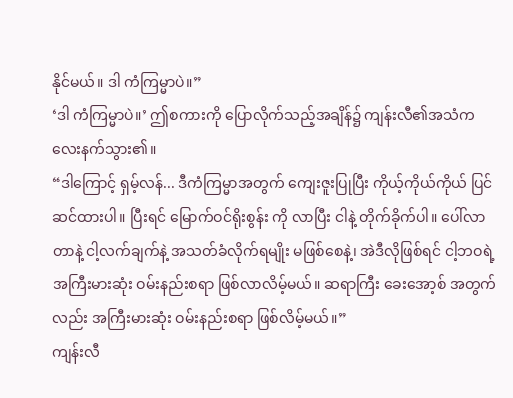နိုင်မယ်။ ဒါ ကံကြမ္မာပဲ။”
‘ဒါ ကံကြမ္မာပဲ။’ ဤစကားကို ပြောလိုက်သည့်အချိန်၌ ကျန်းလီ၏အသံက လေးနက်သွား၏။
“ဒါကြောင့် ရှမ့်လန်... ဒီကံကြမ္မာအတွက် ကျေးဇူးပြုပြီး ကိုယ့်ကိုယ်ကိုယ် ပြင်ဆင်ထားပါ။ ပြီးရင် မြောက်ဝင်ရိုးစွန်း ကို လာပြီး ငါနဲ့ တိုက်ခိုက်ပါ။ ပေါ်လာတာနဲ့ ငါ့လက်ချက်နဲ့ အသတ်ခံလိုက်ရမျိုး မဖြစ်စေနဲ့၊ အဲဒီလိုဖြစ်ရင် ငါ့ဘဝရဲ့ အကြီးမားဆုံး ဝမ်းနည်းစရာ ဖြစ်လာလိမ့်မယ်။ ဆရာကြီး ခေးအော့စ် အတွက်လည်း အကြီးမားဆုံး ဝမ်းနည်းစရာ ဖြစ်လိမ့်မယ်။”
ကျန်းလီ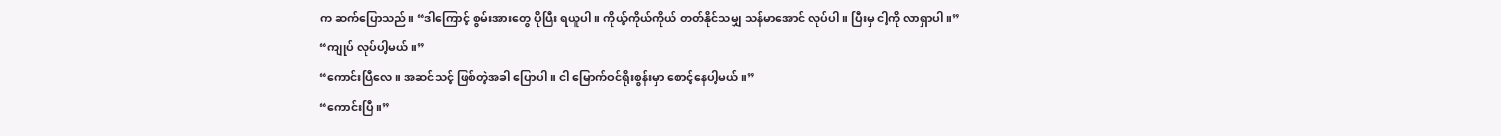က ဆက်ပြောသည်။ “ဒါကြောင့် စွမ်းအားတွေ ပိုပြီး ရယူပါ။ ကိုယ့်ကိုယ်ကိုယ် တတ်နိုင်သမျှ သန်မာအောင် လုပ်ပါ။ ပြီးမှ ငါ့ကို လာရှာပါ။”
“ကျုပ် လုပ်ပါ့မယ်။”
“ကောင်းပြီလေ။ အဆင်သင့် ဖြစ်တဲ့အခါ ပြောပါ။ ငါ မြောက်ဝင်ရိုးစွန်းမှာ စောင့်နေပါ့မယ်။”
“ကောင်းပြီ။”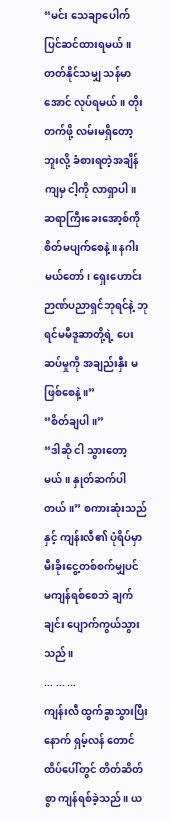“မင်း သေချာပေါက် ပြင်ဆင်ထားရမယ်။ တတ်နိုင်သမျှ သန်မာအောင် လုပ်ရမယ်။ တိုးတက်ဖို့ လမ်းမရှိတော့ဘူးလို့ ခံစားရတဲ့အချိန်ကျမှ ငါ့ကို လာရှာပါ။ ဆရာကြီးခေးအော့စ်ကို စိတ်မပျက်စေနဲ့။ နဂါးမယ်တော်၊ ရှေးဟောင်းဉာဏ်ပညာရှင်ဘုရင်နဲ့ ဘုရင်မမီဒူဆာတို့ရဲ့ ပေးဆပ်မှုကို အချည်းနှီး မဖြစ်စေနဲ့။”
“စိတ်ချပါ။”
“ဒါဆို ငါ သွားတော့မယ်။ နှုတ်ဆက်ပါတယ်။” စကားဆုံးသည်နှင့် ကျန်းလီ၏ ပုံရိပ်မှာ မီးခိုးငွေ့တစ်စက်မျှပင် မကျန်ရစ်စေဘဲ ချက်ချင်း ပျောက်ကွယ်သွားသည်။
... ... ...
ကျန်းလီ ထွက်ခွာသွားပြီးနောက် ရှမ့်လန် တောင်ထိပ်ပေါ်တွင် တိတ်ဆိတ်စွာ ကျန်ရစ်ခဲ့သည်။ ယ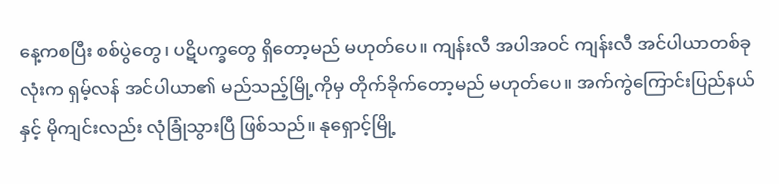နေ့ကစပြီး စစ်ပွဲတွေ၊ ပဋိပက္ခတွေ ရှိတော့မည် မဟုတ်ပေ။ ကျန်းလီ အပါအဝင် ကျန်းလီ အင်ပါယာတစ်ခုလုံးက ရှမ့်လန် အင်ပါယာ၏ မည်သည့်မြို့ကိုမှ တိုက်ခိုက်တော့မည် မဟုတ်ပေ။ အက်ကွဲကြောင်းပြည်နယ်နှင့် မိုကျင်းလည်း လုံခြုံသွားပြီ ဖြစ်သည်။ နုရှောင့်မြို့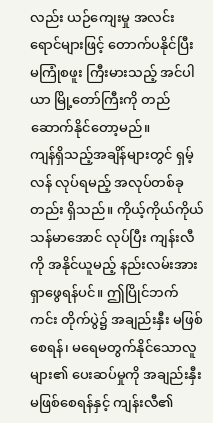လည်း ယဉ်ကျေးမှု အလင်းရောင်များဖြင့် တောက်ပနိုင်ပြီး မကြုံစဖူး ကြီးမားသည့် အင်ပါယာ မြို့တော်ကြီးကို တည်ဆောက်နိုင်တော့မည်။
ကျန်ရှိသည့်အချိန်များတွင် ရှမ့်လန် လုပ်ရမည့် အလုပ်တစ်ခုတည်း ရှိသည်။ ကိုယ့်ကိုယ်ကိုယ် သန်မာအောင် လုပ်ပြီး ကျန်းလီကို အနိုင်ယူမည့် နည်းလမ်းအား ရှာဖွေရန်ပင်။ ဤပြိုင်ဘက်ကင်း တိုက်ပွဲ၌ အချည်းနှီး မဖြစ်စေရန်၊ မရေမတွက်နိုင်သောလူများ၏ ပေးဆပ်မှုကို အချည်းနှီး မဖြစ်စေရန်နှင့် ကျန်းလီ၏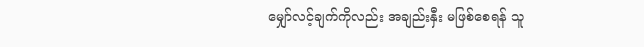မျှော်လင့်ချက်ကိုလည်း အချည်းနှီး မဖြစ်စေရန် သူ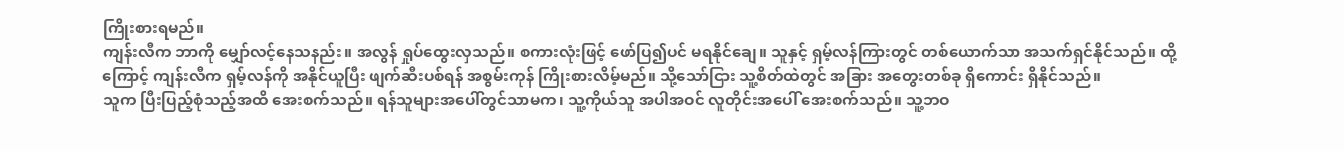ကြိုးစားရမည်။
ကျန်းလီက ဘာကို မျှော်လင့်နေသနည်း။ အလွန် ရှုပ်ထွေးလှသည်။ စကားလုံးဖြင့် ဖော်ပြ၍ပင် မရနိုင်ချေ။ သူနှင့် ရှမ့်လန်ကြားတွင် တစ်ယောက်သာ အသက်ရှင်နိုင်သည်။ ထို့ကြောင့် ကျန်းလီက ရှမ့်လန်ကို အနိုင်ယူပြီး ဖျက်ဆီးပစ်ရန် အစွမ်းကုန် ကြိုးစားလိမ့်မည်။ သို့သော်ငြား သူ့စိတ်ထဲတွင် အခြား အတွေးတစ်ခု ရှိကောင်း ရှိနိုင်သည်။
သူက ပြီးပြည့်စုံသည့်အထိ အေးစက်သည်။ ရန်သူများအပေါ်တွင်သာမက၊ သူ့ကိုယ်သူ အပါအဝင် လူတိုင်းအပေါ် အေးစက်သည်။ သူ့ဘဝ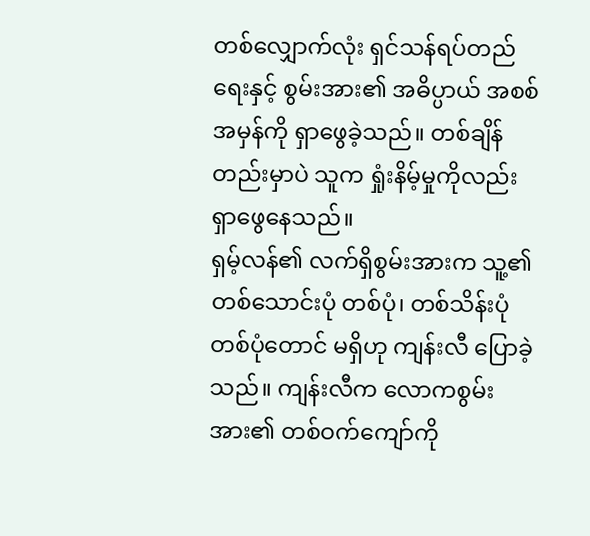တစ်လျှောက်လုံး ရှင်သန်ရပ်တည်ရေးနှင့် စွမ်းအား၏ အဓိပ္ပာယ် အစစ်အမှန်ကို ရှာဖွေခဲ့သည်။ တစ်ချိန်တည်းမှာပဲ သူက ရှုံးနိမ့်မှုကိုလည်း ရှာဖွေနေသည်။
ရှမ့်လန်၏ လက်ရှိစွမ်းအားက သူ့၏တစ်သောင်းပုံ တစ်ပုံ၊ တစ်သိန်းပုံ တစ်ပုံတောင် မရှိဟု ကျန်းလီ ပြောခဲ့သည်။ ကျန်းလီက လောကစွမ်းအား၏ တစ်ဝက်ကျော်ကို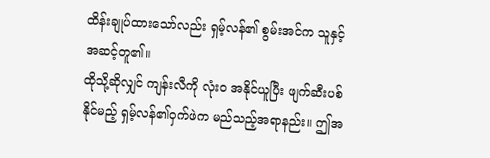ထိန်းချုပ်ထားသော်လည်း ရှမ့်လန်၏ စွမ်းအင်က သူနှင့် အဆင့်တူ၏။
ထိုသို့ဆိုလျှင် ကျန်းလီကို လုံးဝ အနိုင်ယူပြီး ဖျက်ဆီးပစ်နိုင်မည့် ရှမ့်လန်၏ဝှက်ဖဲက မည်သည့်အရာနည်း။ ဤအ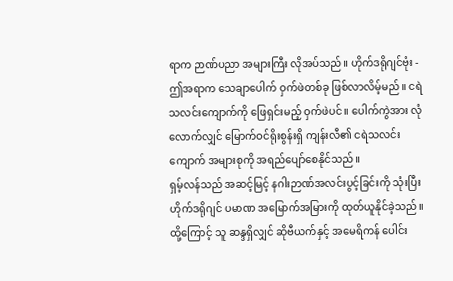ရာက ဉာဏ်ပညာ အများကြီး လိုအပ်သည်။ ဟိုက်ဒရိုဂျင်ဗုံး - ဤအရာက သေချာပေါက် ဝှက်ဖဲတစ်ခု ဖြစ်လာလိမ့်မည်။ ငရဲသလင်းကျောက်ကို ဖြေရှင်းမည့် ဝှက်ဖဲပင်။ ပေါက်ကွဲအား လုံလောက်လျှင် မြောက်ဝင်ရိုးစွန်းရှိ ကျန်းလီ၏ ငရဲသလင်းကျောက် အများစုကို အရည်ပျော်စေနိုင်သည်။
ရှမ့်လန်သည် အဆင့်မြင့် နဂါးဉာဏ်အလင်းပွင့်ခြင်းကို သုံးပြီး ဟိုက်ဒရိုဂျင် ပမာဏ အမြောက်အမြားကို ထုတ်ယူနိုင်ခဲ့သည်။ ထို့ကြောင့် သူ ဆန္ဒရှိလျှင် ဆိုဗီယက်နှင့် အမေရိကန် ပေါင်း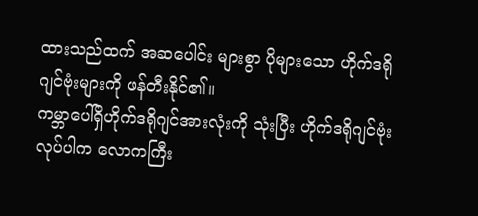ထားသည်ထက် အဆပေါင်း များစွာ ပိုများသော ဟိုက်ဒရိုဂျင်ဗုံးများကို ဖန်တီးနိုင်၏။
ကမ္ဘာပေါ်ရှိဟိုက်ဒရိုဂျင်အားလုံးကို သုံးပြီး ဟိုက်ဒရိုဂျင်ဗုံး လုပ်ပါက လောကကြီး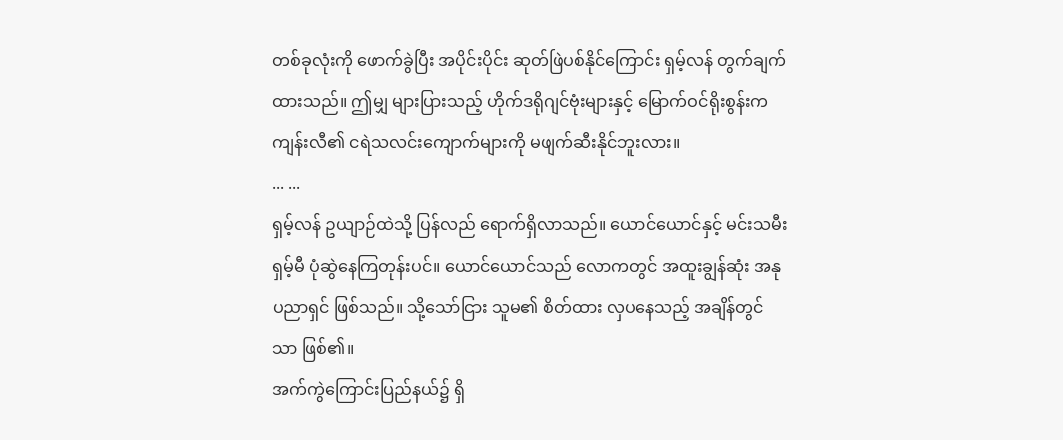တစ်ခုလုံးကို ဖောက်ခွဲပြီး အပိုင်းပိုင်း ဆုတ်ဖြဲပစ်နိုင်ကြောင်း ရှမ့်လန် တွက်ချက်ထားသည်။ ဤမျှ များပြားသည့် ဟိုက်ဒရိုဂျင်ဗုံးများနှင့် မြောက်ဝင်ရိုးစွန်းက ကျန်းလီ၏ ငရဲသလင်းကျောက်များကို မဖျက်ဆီးနိုင်ဘူးလား။
... ...
ရှမ့်လန် ဥယျာဉ်ထဲသို့ ပြန်လည် ရောက်ရှိလာသည်။ ယောင်ယောင်နှင့် မင်းသမီး ရှမ့်မီ ပုံဆွဲနေကြတုန်းပင်။ ယောင်ယောင်သည် လောကတွင် အထူးချွန်ဆုံး အနုပညာရှင် ဖြစ်သည်။ သို့သော်ငြား သူမ၏ စိတ်ထား လှပနေသည့် အချိန်တွင်သာ ဖြစ်၏။
အက်ကွဲကြောင်းပြည်နယ်၌ ရှိ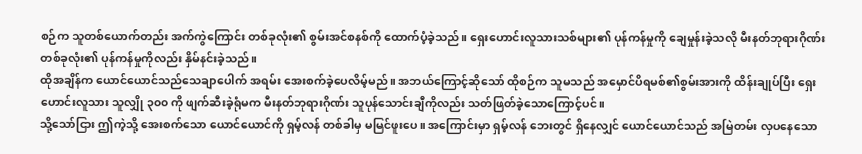စဉ်က သူတစ်ယောက်တည်း အက်ကွဲကြောင်း တစ်ခုလုံး၏ စွမ်းအင်စနစ်ကို ထောက်ပံ့ခဲ့သည်။ ရှေးဟောင်းလူသားသစ်များ၏ ပုန်ကန်မှုကို ချေမှုန်းခဲ့သလို မီးနတ်ဘုရားဂိုဏ်း တစ်ခုလုံး၏ ပုန်ကန်မှုကိုလည်း နှိမ်နင်းခဲ့သည်။
ထိုအချိန်က ယောင်ယောင်သည်သေချာပေါက် အရမ်း အေးစက်ခဲ့ပေလိမ့်မည်။ အဘယ်ကြောင့်ဆိုသော် ထိုစဉ်က သူမသည် အမှောင်ပိရမစ်၏စွမ်းအားကို ထိန်းချုပ်ပြီး ရှေးဟောင်းလူသား သူလျှို ၃၀၀ ကို ဖျက်ဆီးခဲ့ရုံမက မီးနတ်ဘုရားဂိုဏ်း သူပုန်သောင်းချီကိုလည်း သတ်ဖြတ်ခဲ့သောကြောင့်ပင်။
သို့သော်ငြား ဤကဲ့သို့ အေးစက်သော ယောင်ယောင်ကို ရှမ့်လန် တစ်ခါမှ မမြင်ဖူးပေ။ အကြောင်းမှာ ရှမ့်လန် ဘေးတွင် ရှိနေလျှင် ယောင်ယောင်သည် အမြဲတမ်း လှပနေသော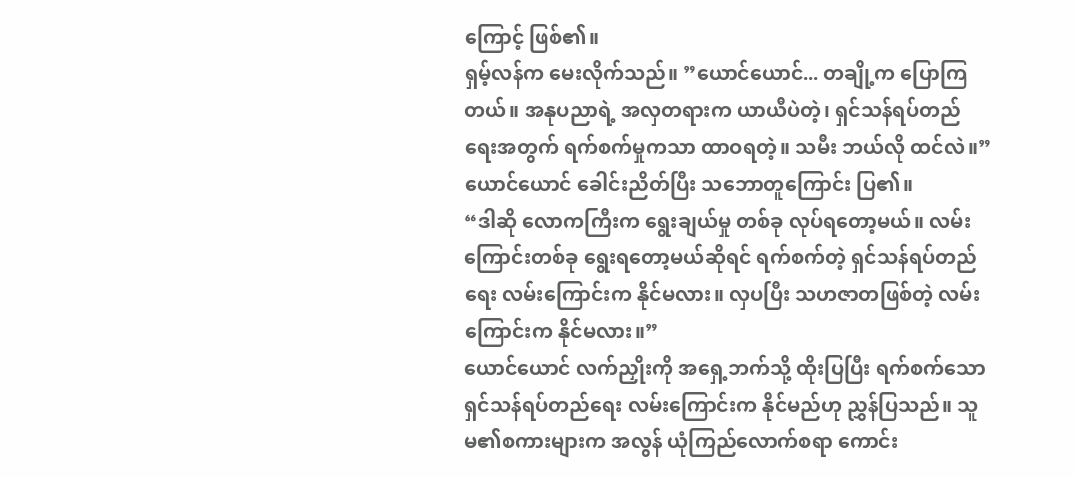ကြောင့် ဖြစ်၏။
ရှမ့်လန်က မေးလိုက်သည်။ ”ယောင်ယောင်... တချို့က ပြောကြတယ်။ အနုပညာရဲ့ အလှတရားက ယာယီပဲတဲ့၊ ရှင်သန်ရပ်တည်ရေးအတွက် ရက်စက်မှုကသာ ထာဝရတဲ့။ သမီး ဘယ်လို ထင်လဲ။”
ယောင်ယောင် ခေါင်းညိတ်ပြီး သဘောတူကြောင်း ပြ၏။
“ဒါဆို လောကကြီးက ရွေးချယ်မှု တစ်ခု လုပ်ရတော့မယ်။ လမ်းကြောင်းတစ်ခု ရွေးရတော့မယ်ဆိုရင် ရက်စက်တဲ့ ရှင်သန်ရပ်တည်ရေး လမ်းကြောင်းက နိုင်မလား။ လှပပြီး သဟဇာတဖြစ်တဲ့ လမ်းကြောင်းက နိုင်မလား။”
ယောင်ယောင် လက်ညှိုးကို အရှေ့ဘက်သို့ ထိုးပြပြီး ရက်စက်သော ရှင်သန်ရပ်တည်ရေး လမ်းကြောင်းက နိုင်မည်ဟု ညွှန်ပြသည်။ သူမ၏စကားများက အလွန် ယုံကြည်လောက်စရာ ကောင်း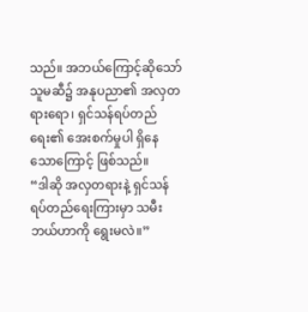သည်။ အဘယ်ကြောင့်ဆိုသော် သူမဆီ၌ အနုပညာ၏ အလှတရားရော၊ ရှင်သန်ရပ်တည်ရေး၏ အေးစက်မှုပါ ရှိနေသောကြောင့် ဖြစ်သည်။
“ဒါဆို အလှတရားနဲ့ ရှင်သန်ရပ်တည်ရေးကြားမှာ သမီး ဘယ်ဟာကို ရွေးမလဲ။”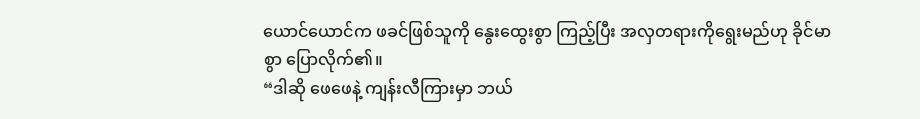ယောင်ယောင်က ဖခင်ဖြစ်သူကို နွေးထွေးစွာ ကြည့်ပြီး အလှတရားကိုရွေးမည်ဟု ခိုင်မာစွာ ပြောလိုက်၏။
“ဒါဆို ဖေဖေနဲ့ ကျန်းလီကြားမှာ ဘယ်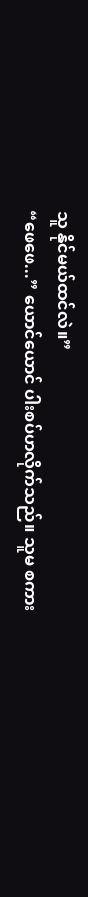သူ နိုင်မယ်ထင်လဲ။”
“ဖေဖေ...” ယောင်ယောင် ပါးစပ်ဟလိုက်သည်။ သူမ စကား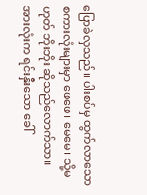ပြောခဲလှသည်။ ပါးစပ်မှ ထွက်လာသော စကားလုံးများမှာ ဖေဖေ၊ မေမေ၊ သို့မဟုတ် ဘိုးဘိုး ဆိုသည်လောက်သာ။ အားလုံးက ရင်းနှီးသော ခေါ်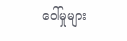ဝေါ်မှုများ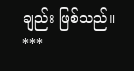ချည်း ဖြစ်သည်။
***